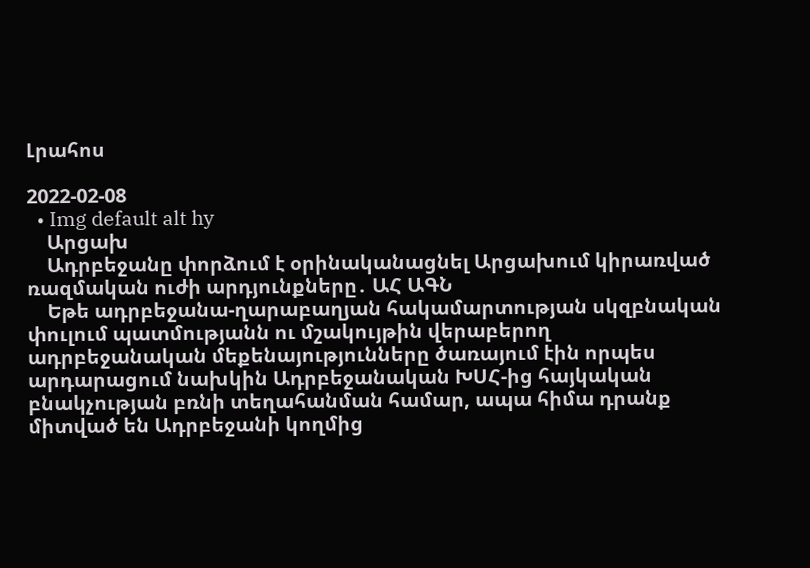Լրահոս

2022-02-08
  • Img default alt hy
    Արցախ
    Ադրբեջանը փորձում է օրինականացնել Արցախում կիրառված ռազմական ուժի արդյունքները․ ԱՀ ԱԳՆ
    Եթե ադրբեջանա-ղարաբաղյան հակամարտության սկզբնական փուլում պատմությանն ու մշակույթին վերաբերող ադրբեջանական մեքենայությունները ծառայում էին որպես արդարացում նախկին Ադրբեջանական ԽՍՀ-ից հայկական բնակչության բռնի տեղահանման համար, ապա հիմա դրանք միտված են Ադրբեջանի կողմից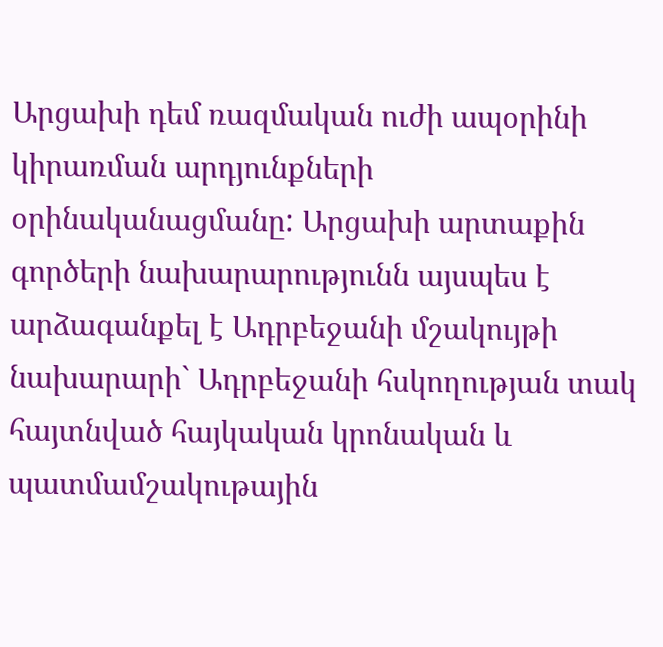Արցախի դեմ ռազմական ուժի ապօրինի կիրառման արդյունքների օրինականացմանը: Արցախի արտաքին գործերի նախարարությունն այսպես է արձագանքել է Ադրբեջանի մշակույթի նախարարի` Ադրբեջանի հսկողության տակ հայտնված հայկական կրոնական և պատմամշակութային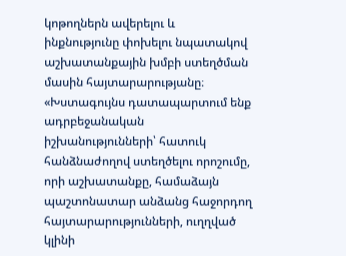կոթողներն ավերելու և ինքնությունը փոխելու նպատակով աշխատանքային խմբի ստեղծման մասին հայտարարությանը։ «Խստագույնս դատապարտում ենք ադրբեջանական իշխանությունների՝ հատուկ հանձնաժողով ստեղծելու որոշումը, որի աշխատանքը, համաձայն պաշտոնատար անձանց հաջորդող հայտարարությունների, ուղղված կլինի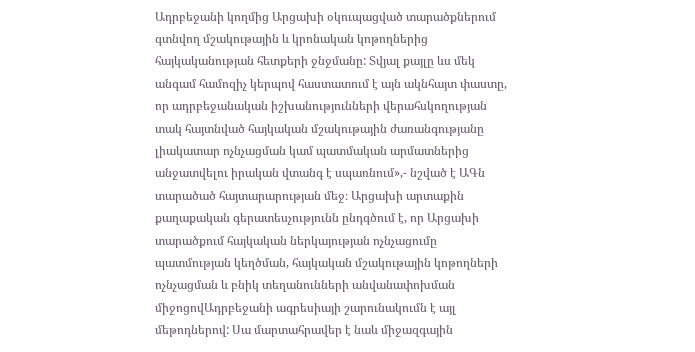Ադրբեջանի կողմից Արցախի օկուպացված տարածքներում գտնվող մշակութային և կրոնական կոթողներից հայկականության հետքերի ջնջմանը: Տվյալ քայլը ևս մեկ անգամ համոզիչ կերպով հաստատում է այն ակնհայտ փաստը, որ ադրբեջանական իշխանությունների վերահսկողության տակ հայտնված հայկական մշակութային ժառանգությանը լիակատար ոչնչացման կամ պատմական արմատներից անջատվելու իրական վտանգ է սպառնում»,- նշված է ԱԳն տարածած հայտարարության մեջ։ Արցախի արտաքին քաղաքական գերատեսչությունն ընդգծում է, որ Արցախի տարածքում հայկական ներկայության ոչնչացումը պատմության կեղծման, հայկական մշակութային կոթողների ոչնչացման և բնիկ տեղանունների անվանափոխման միջոցովԱդրբեջանի ագրեսիայի շարունակումն է այլ մեթոդներով: Սա մարտահրավեր է նաև միջազգային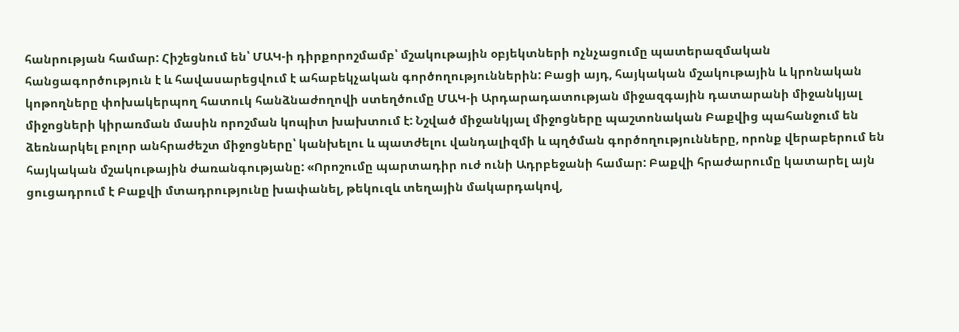հանրության համար: Հիշեցնում են՝ ՄԱԿ-ի դիրքորոշմամբ՝ մշակութային օբյեկտների ոչնչացումը պատերազմական հանցագործություն է և հավասարեցվում է ահաբեկչական գործողություններին: Բացի այդ, հայկական մշակութային և կրոնական կոթողները փոխակերպող հատուկ հանձնաժողովի ստեղծումը ՄԱԿ-ի Արդարադատության միջազգային դատարանի միջանկյալ միջոցների կիրառման մասին որոշման կոպիտ խախտում է: Նշված միջանկյալ միջոցները պաշտոնական Բաքվից պահանջում են ձեռնարկել բոլոր անհրաժեշտ միջոցները՝ կանխելու և պատժելու վանդալիզմի և պղծման գործողությունները, որոնք վերաբերում են հայկական մշակութային ժառանգությանը: «Որոշումը պարտադիր ուժ ունի Ադրբեջանի համար: Բաքվի հրաժարումը կատարել այն ցուցադրում է Բաքվի մտադրությունը խափանել, թեկուզև տեղային մակարդակով,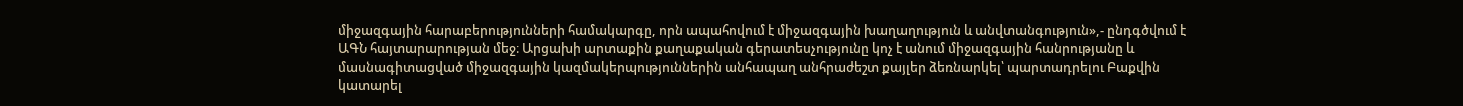միջազգային հարաբերությունների համակարգը, որն ապահովում է միջազգային խաղաղություն և անվտանգություն»,- ընդգծվում է ԱԳՆ հայտարարության մեջ։ Արցախի արտաքին քաղաքական գերատեսչությունը կոչ է անում միջազգային հանրությանը և մասնագիտացված միջազգային կազմակերպություններին անհապաղ անհրաժեշտ քայլեր ձեռնարկել՝ պարտադրելու Բաքվին կատարել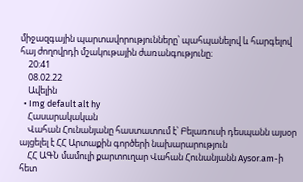միջազգային պարտավորությունները՝ պահպանելով և հարգելով հայ ժողովրդի մշակութային ժառանգությունը։
    20:41
    08.02.22
    Ավելին
  • Img default alt hy
    Հասարակական
    Վահան Հունանյանը հաստատում է՝ Բելառուսի դեսպանն այսօր այցելել է ՀՀ Արտաքին գործերի նախարարություն
    ՀՀ ԱԳՆ մամուլի քարտուղար Վահան Հունանյանն Aysor.am-ի հետ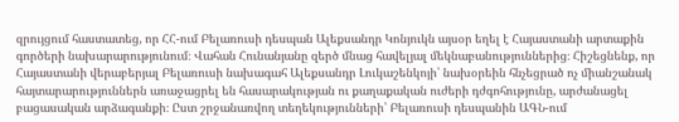զրույցում հաստատեց, որ ՀՀ-ում Բելառուսի դեսպան Ալեքսանդր Կոնյուկն այսօր եղել է Հայաստանի արտաքին գործերի նախարարությունում։ Վահան Հունանյանը զերծ մնաց հավելյալ մեկնաբանություններից։ Հիշեցնենք, որ Հայաստանի վերաբերյալ Բելառուսի նախագահ Ալեքսանդր Լուկաշենկոյի՝ նախօրեին հնչեցրած ոչ միանշանակ հայտարարություններն առաջացրել են հասարակության ու քաղաքական ուժերի դժգոհությունը, արժանացել բացասական արձագանքի։ Ըստ շրջանառվող տեղեկությունների՝ Բելառուսի դեսպանին ԱԳՆ-ում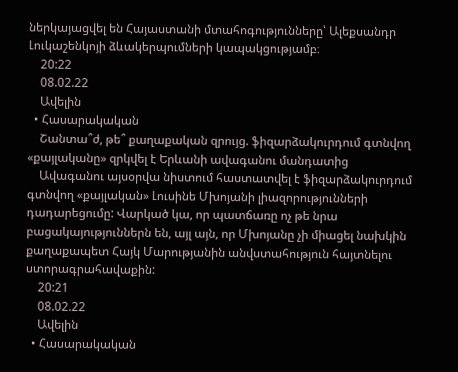ներկայացվել են Հայաստանի մտահոգությունները՝ Ալեքսանդր Լուկաշենկոյի ձևակերպումների կապակցությամբ։
    20:22
    08.02.22
    Ավելին
  • Հասարակական
    Շանտա՞ժ, թե՞ քաղաքական զրույց. ֆիզարձակուրդում գտնվող «քայլականը» զրկվել է Երևանի ավագանու մանդատից
    Ավագանու այսօրվա նիստում հաստատվել է ֆիզարձակուրդում գտնվող «քայլական» Լուսինե Մխոյանի լիազորությունների դադարեցումը: Վարկած կա, որ պատճառը ոչ թե նրա բացակայություններն են, այլ այն, որ Մխոյանը չի միացել նախկին քաղաքապետ Հայկ Մարությանին անվստահություն հայտնելու ստորագրահավաքին:
    20:21
    08.02.22
    Ավելին
  • Հասարակական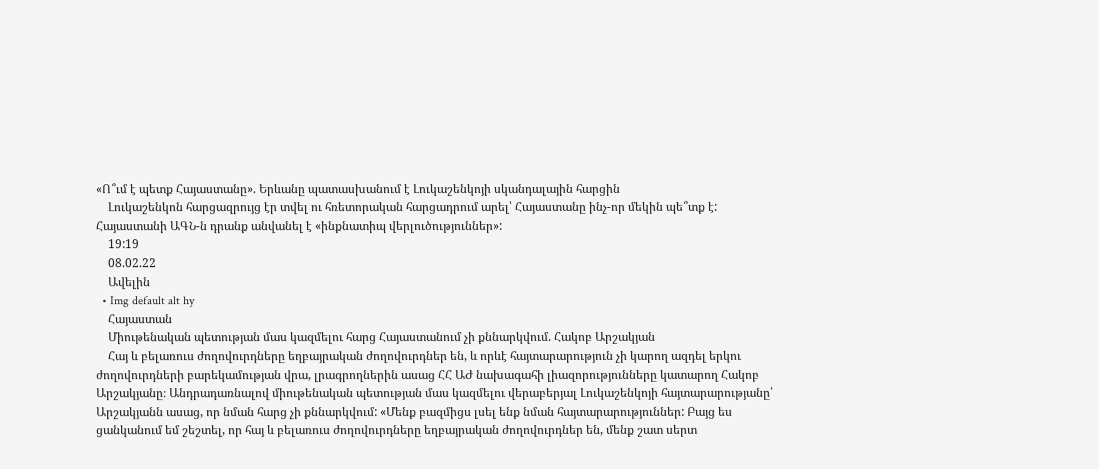«Ո՞ւմ է պետք Հայաստանը». Երևանը պատասխանում է Լուկաշենկոյի սկանդալային հարցին
    Լուկաշենկոն հարցազրույց էր տվել ու հռետորական հարցադրում արել՝ Հայաստանը ինչ-որ մեկին պե՞տք է: Հայաստանի ԱԳՆ-ն դրանք անվանել է «ինքնատիպ վերլուծություններ»:
    19:19
    08.02.22
    Ավելին
  • Img default alt hy
    Հայաստան
    Միութենական պետության մաս կազմելու հարց Հայաստանում չի քննարկվում. Հակոբ Արշակյան
    Հայ և բելառուս ժողովուրդները եղբայրական ժողովուրդներ են, և որևէ հայտարարություն չի կարող ազդել երկու ժողովուրդների բարեկամության վրա, լրագրողներին ասաց ՀՀ ԱԺ նախագահի լիազորությունները կատարող Հակոբ Արշակյանը։ Անդրադառնալով միութենական պետության մաս կազմելու վերաբերյալ Լուկաշենկոյի հայտարարությանը՝ Արշակյանն ասաց, որ նման հարց չի քննարկվում: «Մենք բազմիցս լսել ենք նման հայտարարություններ: Բայց ես ցանկանում եմ շեշտել, որ հայ և բելառուս ժողովուրդները եղբայրական ժողովուրդներ են, մենք շատ սերտ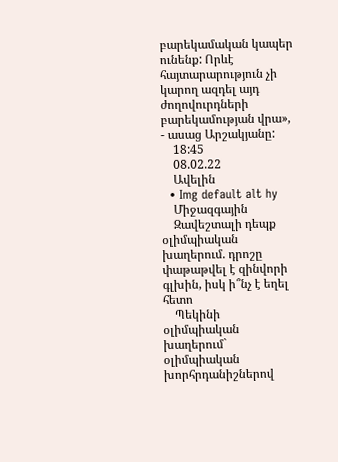բարեկամական կապեր ունենք: Որևէ հայտարարություն չի կարող ազդել այդ ժողովուրդների բարեկամության վրա», - ասաց Արշակյանը:
    18:45
    08.02.22
    Ավելին
  • Img default alt hy
    Միջազգային
    Զավեշտալի դեպք օլիմպիական խաղերում. դրոշը փաթաթվել է զինվորի գլխին, իսկ ի՞նչ է եղել հետո
    Պեկինի օլիմպիական խաղերում` օլիմպիական խորհրդանիշներով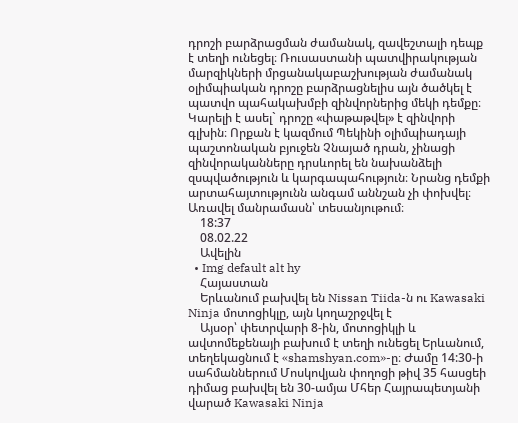դրոշի բարձրացման ժամանակ, զավեշտալի դեպք է տեղի ունեցել։ Ռուսաստանի պատվիրակության մարզիկների մրցանակաբաշխության ժամանակ օլիմպիական դրոշը բարձրացնելիս այն ծածկել է պատվո պահակախմբի զինվորներից մեկի դեմքը։ Կարելի է ասել` դրոշը «փաթաթվել» է զինվորի գլխին։ Որքան է կազմում Պեկինի օլիմպիադայի պաշտոնական բյուջեն Չնայած դրան, չինացի զինվորականները դրսևորել են նախանձելի զսպվածություն և կարգապահություն։ Նրանց դեմքի արտահայտությունն անգամ աննշան չի փոխվել։ Առավել մանրամասն՝ տեսանյութում։
    18:37
    08.02.22
    Ավելին
  • Img default alt hy
    Հայաստան
    Երևանում բախվել են Nissan Tiida-ն ու Kawasaki Ninja մոտոցիկլը, այն կողաշրջվել է
    Այսօր՝ փետրվարի 8-ին, մոտոցիկլի և ավտոմեքենայի բախում է տեղի ունեցել Երևանում, տեղեկացնում է «shamshyan.com»-ը։ Ժամը 14:30-ի սահմաններում Մոսկովյան փողոցի թիվ 35 հասցեի դիմաց բախվել են 30-ամյա Մհեր Հայրապետյանի վարած Kawasaki Ninja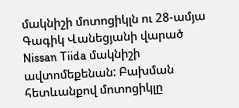մակնիշի մոտոցիկլն ու 28-ամյա Գագիկ Վանեցյանի վարած Nissan Tiida մակնիշի ավտոմեքենան: Բախման հետևանքով մոտոցիկլը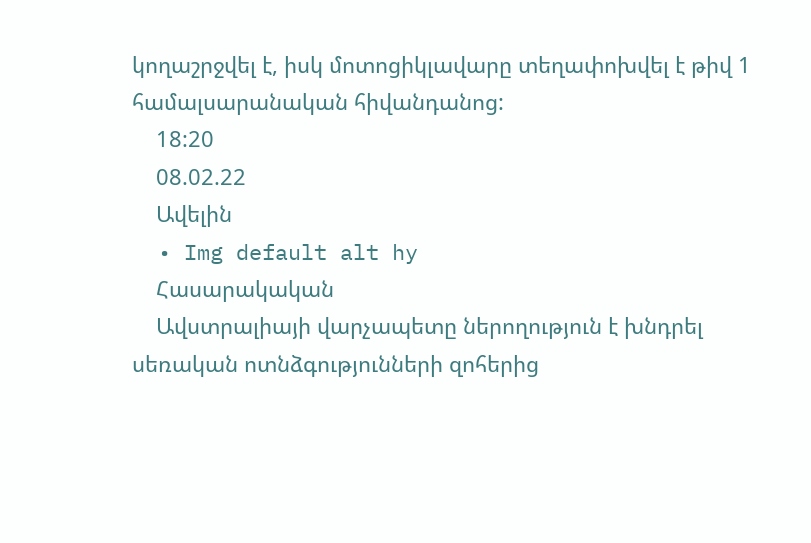կողաշրջվել է, իսկ մոտոցիկլավարը տեղափոխվել է թիվ 1 համալսարանական հիվանդանոց:
    18:20
    08.02.22
    Ավելին
  • Img default alt hy
    Հասարակական
    Ավստրալիայի վարչապետը ներողություն է խնդրել սեռական ոտնձգությունների զոհերից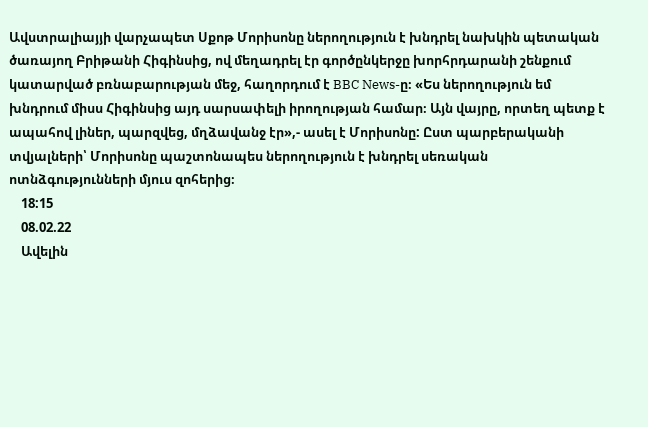Ավստրալիայյի վարչապետ Սքոթ Մորիսոնը ներողություն է խնդրել նախկին պետական ծառայող Բրիթանի Հիգինսից, ով մեղադրել էր գործընկերջը խորհրդարանի շենքում կատարված բռնաբարության մեջ, հաղորդում է BBC News-ը։ «Ես ներողություն եմ խնդրում միսս Հիգինսից այդ սարսափելի իրողության համար։ Այն վայրը, որտեղ պետք է ապահով լիներ, պարզվեց, մղձավանջ էր»,- ասել է Մորիսոնը: Ըստ պարբերականի տվյալների՝ Մորիսոնը պաշտոնապես ներողություն է խնդրել սեռական ոտնձգությունների մյուս զոհերից։
    18:15
    08.02.22
    Ավելին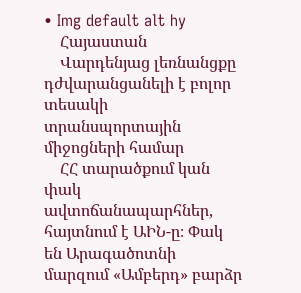• Img default alt hy
    Հայաստան
    Վարդենյաց լեռնանցքը դժվարանցանելի է բոլոր տեսակի տրանսպորտային միջոցների համար
    ՀՀ տարածքում կան փակ ավտոճանապարհներ, հայտնում է ԱԻՆ-ը։ Փակ են Արագածոտնի մարզում «Ամբերդ» բարձր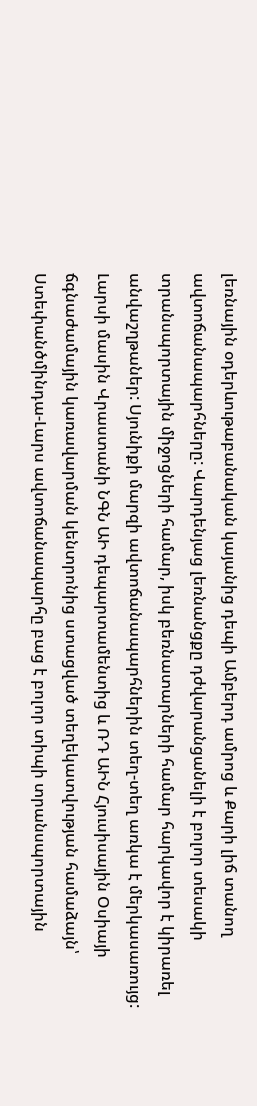լեռնային օդերևութաբանական կայանից դեպի Ամբերդ ամրոց և Քարի լիճ տանող ավտոճանապարհները: Վարդենյաց լեռնանցքը դժվարանցանելի է բոլոր տեսակի տրանսպորտային միջոցների համար, իսկ բեռնատարների համար հարկավոր է կիրառել անվաշղթաներ: Սյունիքի մարզի ավտոճանապարհներին տեղ-տեղ առկա է մերկասառույց: Լարսի մասին Վրաստանի ՆԳՆ ԱԻ դեպարտամենտից և ՌԴ ԱԻՆ Հյուսիսային Օսիայի ճգնաժամային կառավարման կենտրոնից ստացված տեղեկատվության համաձայն՝ Ստեփանծմինդա-Լարս ավտոճանապարհը բաց է բոլոր տիպի տրանսպորտային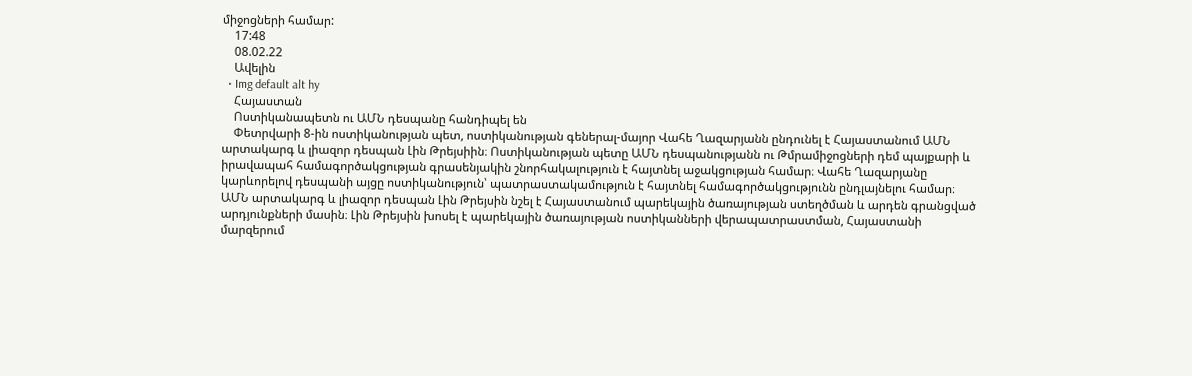միջոցների համար:
    17:48
    08.02.22
    Ավելին
  • Img default alt hy
    Հայաստան
    Ոստիկանապետն ու ԱՄՆ դեսպանը հանդիպել են
    Փետրվարի 8-ին ոստիկանության պետ, ոստիկանության գեներալ-մայոր Վահե Ղազարյանն ընդունել է Հայաստանում ԱՄՆ արտակարգ և լիազոր դեսպան Լին Թրեյսիին։ Ոստիկանության պետը ԱՄՆ դեսպանությանն ու Թմրամիջոցների դեմ պայքարի և իրավապահ համագործակցության գրասենյակին շնորհակալություն է հայտնել աջակցության համար։ Վահե Ղազարյանը կարևորելով դեսպանի այցը ոստիկանություն՝ պատրաստակամություն է հայտնել համագործակցությունն ընդլայնելու համար։ ԱՄՆ արտակարգ և լիազոր դեսպան Լին Թրեյսին նշել է Հայաստանում պարեկային ծառայության ստեղծման և արդեն գրանցված արդյունքների մասին։ Լին Թրեյսին խոսել է պարեկային ծառայության ոստիկանների վերապատրաստման, Հայաստանի մարզերում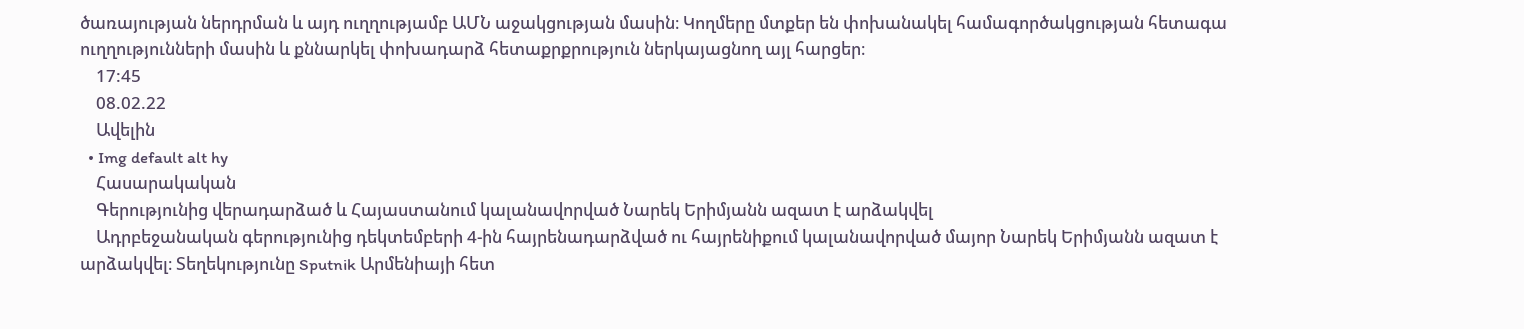ծառայության ներդրման և այդ ուղղությամբ ԱՄՆ աջակցության մասին։ Կողմերը մտքեր են փոխանակել համագործակցության հետագա ուղղությունների մասին և քննարկել փոխադարձ հետաքրքրություն ներկայացնող այլ հարցեր։
    17:45
    08.02.22
    Ավելին
  • Img default alt hy
    Հասարակական
    Գերությունից վերադարձած և Հայաստանում կալանավորված Նարեկ Երիմյանն ազատ է արձակվել
    Ադրբեջանական գերությունից դեկտեմբերի 4-ին հայրենադարձված ու հայրենիքում կալանավորված մայոր Նարեկ Երիմյանն ազատ է արձակվել։ Տեղեկությունը Sputnik Արմենիայի հետ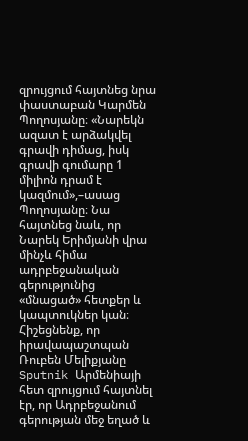զրույցում հայտնեց նրա փաստաբան Կարմեն Պողոսյանը։ «Նարեկն ազատ է արձակվել գրավի դիմաց, իսկ գրավի գումարը 1 միլիոն դրամ է կազմում»,–ասաց Պողոսյանը։ Նա հայտնեց նաև, որ Նարեկ Երիմյանի վրա մինչև հիմա ադրբեջանական գերությունից «մնացած» հետքեր և կապտուկներ կան։ Հիշեցնենք, որ իրավապաշտպան Ռուբեն Մելիքյանը Sputnik Արմենիայի հետ զրույցում հայտնել էր, որ Ադրբեջանում գերության մեջ եղած և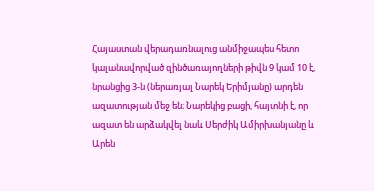Հայաստան վերադառնալուց անմիջապես հետո կալանավորված զինծառայողների թիվն 9 կամ 10 է, նրանցից 3-ն (ներառյալ Նարեկ Երիմյանը) արդեն ազատության մեջ են։ Նարեկից բացի, հայտնի է, որ ազատ են արձակվել նաև Սերժիկ Ամիրխանյանը և Արեն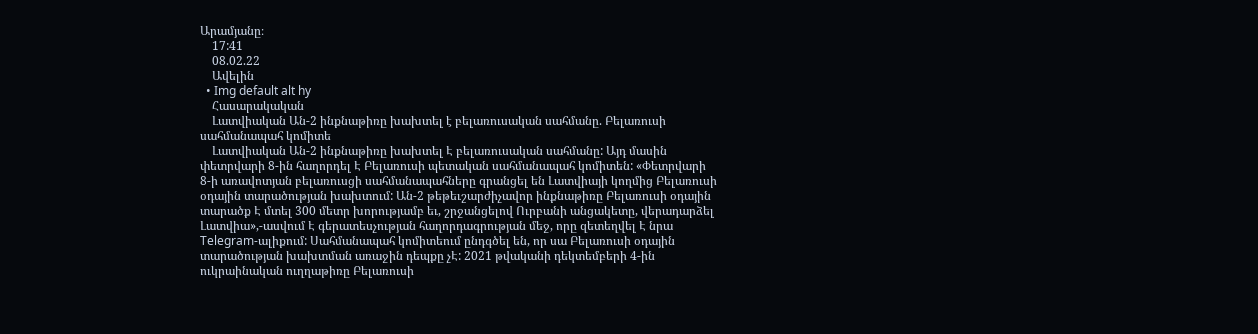Արամյանը։
    17:41
    08.02.22
    Ավելին
  • Img default alt hy
    Հասարակական
    Լատվիական Ան-2 ինքնաթիռը խախտել է բելառուսական սահմանը. Բելառուսի սահմանապահ կոմիտե
    Լատվիական Ան-2 ինքնաթիռը խախտել Է բելառուսական սահմանը: Այդ մասին փետրվարի 8-ին հաղորդել Է Բելառուսի պետական սահմանապահ կոմիտեն: «Փետրվարի 8-ի առավոտյան բելառուսցի սահմանապահները գրանցել են Լատվիայի կողմից Բելառուսի օդային տարածության խախտում: Ան-2 թեթեւշարժիչավոր ինքնաթիռը Բելառուսի օդային տարածք Է մտել 300 մետր խորությամբ եւ, շրջանցելով Ուրբանի անցակետը, վերադարձել Լատվիա»,-ասվում Է գերատեսչության հաղորդագրության մեջ, որը զետեղվել Է նրա Telegram-ալիքում: Սահմանապահ կոմիտեում ընդգծել են, որ սա Բելառուսի օդային տարածության խախտման առաջին դեպքը չԷ: 2021 թվականի դեկտեմբերի 4-ին ուկրաինական ուղղաթիռը Բելառուսի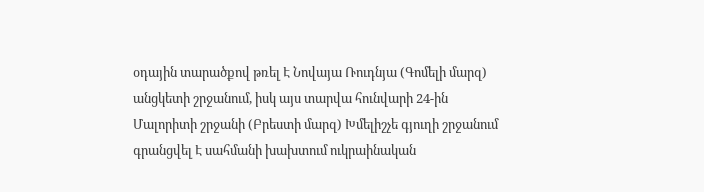օդային տարածքով թռել Է Նովայա Ռուդնյա (Գոմելի մարզ) անցկետի շրջանում, իսկ այս տարվա հունվարի 24-ին Մալորիտի շրջանի (Բրեստի մարզ) Խմելիշչե գյուղի շրջանում գրանցվել Է սահմանի խախտում ուկրաինական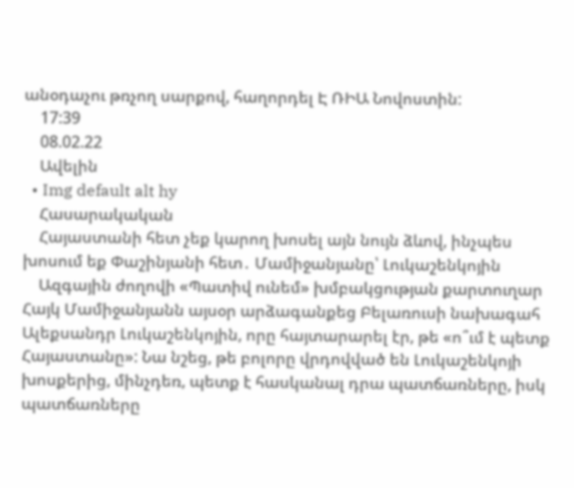անօդաչու թռչող սարքով, հաղորդել Է ՌԻԱ Նովոստին:
    17:39
    08.02.22
    Ավելին
  • Img default alt hy
    Հասարակական
    Հայաստանի հետ չեք կարող խոսել այն նույն ձևով, ինչպես խոսում եք Փաշինյանի հետ․ Մամիջանյանը՝ Լուկաշենկոյին
    Ազգային ժողովի «Պատիվ ունեմ» խմբակցության քարտուղար Հայկ Մամիջանյանն այսօր արձագանքեց Բելառուսի նախագահ Ալեքսանդր Լուկաշենկոյին, որը հայտարարել էր, թե «ո՞ւմ է պետք Հայաստանը»: Նա նշեց, թե բոլորը վրդովված են Լուկաշենկոյի խոսքերից, մինչդեռ, պետք է հասկանալ դրա պատճառները, իսկ պատճառները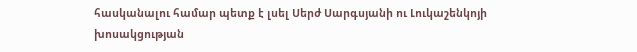հասկանալու համար պետք է լսել Սերժ Սարգսյանի ու Լուկաշենկոյի խոսակցության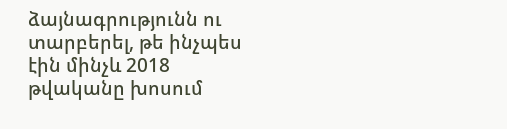ձայնագրությունն ու տարբերել, թե ինչպես էին մինչև 2018 թվականը խոսում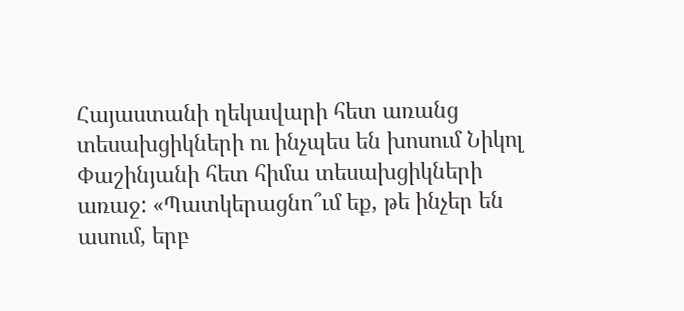Հայաստանի ղեկավարի հետ առանց տեսախցիկների ու ինչպես են խոսում Նիկոլ Փաշինյանի հետ հիմա տեսախցիկների առաջ: «Պատկերացնո՞ւմ եք, թե ինչեր են ասում, երբ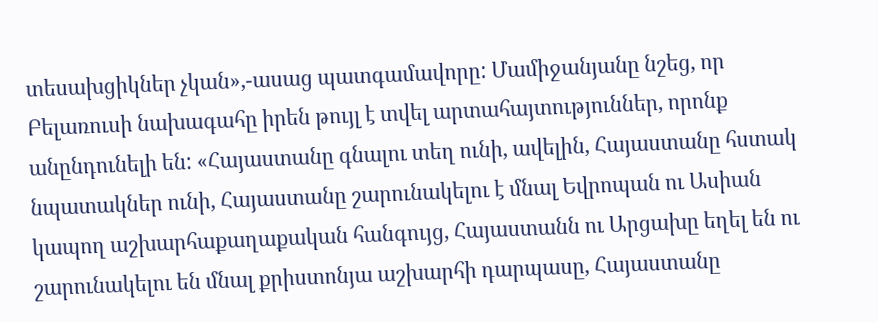տեսախցիկներ չկան»,-ասաց պատգամավորը: Մամիջանյանը նշեց, որ Բելառուսի նախագահը իրեն թույլ է տվել արտահայտություններ, որոնք անընդունելի են: «Հայաստանը գնալու տեղ ունի, ավելին, Հայաստանը հստակ նպատակներ ունի, Հայաստանը շարունակելու է մնալ Եվրոպան ու Ասիան կապող աշխարհաքաղաքական հանգույց, Հայաստանն ու Արցախը եղել են ու շարունակելու են մնալ քրիստոնյա աշխարհի դարպասը, Հայաստանը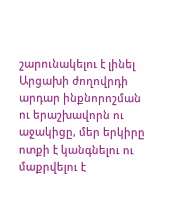շարունակելու է լինել Արցախի ժողովրդի արդար ինքնորոշման ու երաշխավորն ու աջակիցը, մեր երկիրը ոտքի է կանգնելու ու մաքրվելու է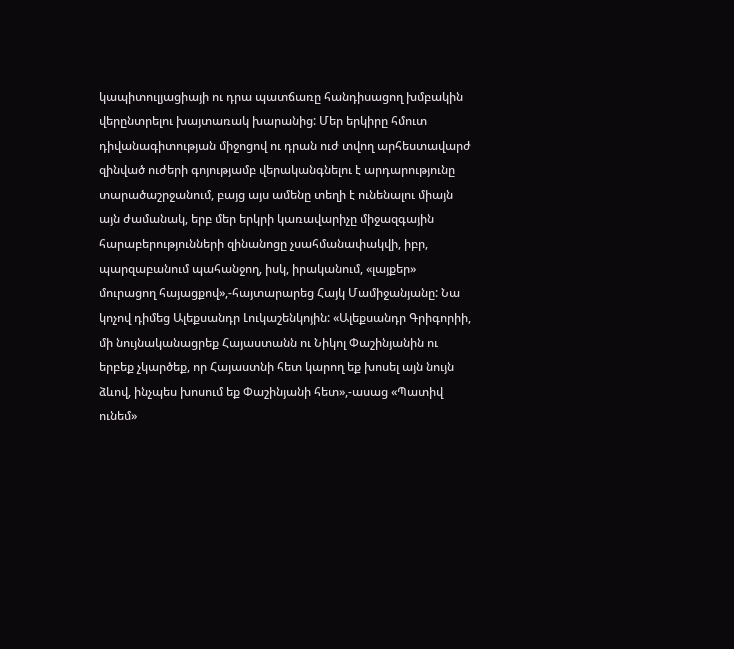կապիտուլյացիայի ու դրա պատճառը հանդիսացող խմբակին վերընտրելու խայտառակ խարանից: Մեր երկիրը հմուտ դիվանագիտության միջոցով ու դրան ուժ տվող արհեստավարժ զինված ուժերի գոյությամբ վերականգնելու է արդարությունը տարածաշրջանում, բայց այս ամենը տեղի է ունենալու միայն այն ժամանակ, երբ մեր երկրի կառավարիչը միջազգային հարաբերությունների զինանոցը չսահմանափակվի, իբր, պարզաբանում պահանջող, իսկ, իրականում, «լայքեր» մուրացող հայացքով»,-հայտարարեց Հայկ Մամիջանյանը: Նա կոչով դիմեց Ալեքսանդր Լուկաշենկոյին: «Ալեքսանդր Գրիգորիի, մի նույնականացրեք Հայաստանն ու Նիկոլ Փաշինյանին ու երբեք չկարծեք, որ Հայաստնի հետ կարող եք խոսել այն նույն ձևով, ինչպես խոսում եք Փաշինյանի հետ»,-ասաց «Պատիվ ունեմ»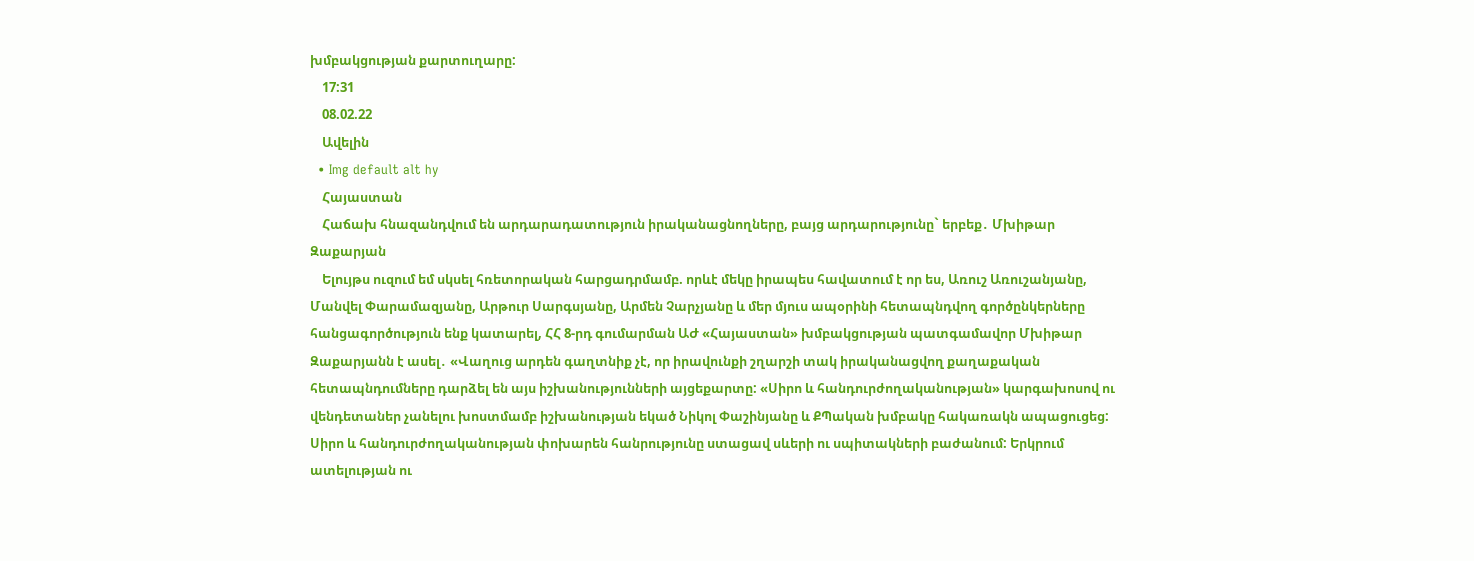խմբակցության քարտուղարը:
    17:31
    08.02.22
    Ավելին
  • Img default alt hy
    Հայաստան
    Հաճախ հնազանդվում են արդարադատություն իրականացնողները, բայց արդարությունը` երբեք․ Մխիթար Զաքարյան
    Ելույթս ուզում եմ սկսել հռետորական հարցադրմամբ. որևէ մեկը իրապես հավատում է որ ես, Առուշ Առուշանյանը, Մանվել Փարամազյանը, Արթուր Սարգսյանը, Արմեն Չարչյանը և մեր մյուս ապօրինի հետապնդվող գործընկերները հանցագործություն ենք կատարել, ՀՀ 8-րդ գումարման ԱԺ «Հայաստան» խմբակցության պատգամավոր Մխիթար Զաքարյանն է ասել․ «Վաղուց արդեն գաղտնիք չէ, որ իրավունքի շղարշի տակ իրականացվող քաղաքական հետապնդումները դարձել են այս իշխանությունների այցեքարտը: «Սիրո և հանդուրժողականության» կարգախոսով ու վենդետաներ չանելու խոստմամբ իշխանության եկած Նիկոլ Փաշինյանը և ՔՊական խմբակը հակառակն ապացուցեց: Սիրո և հանդուրժողականության փոխարեն հանրությունը ստացավ սևերի ու սպիտակների բաժանում: Երկրում ատելության ու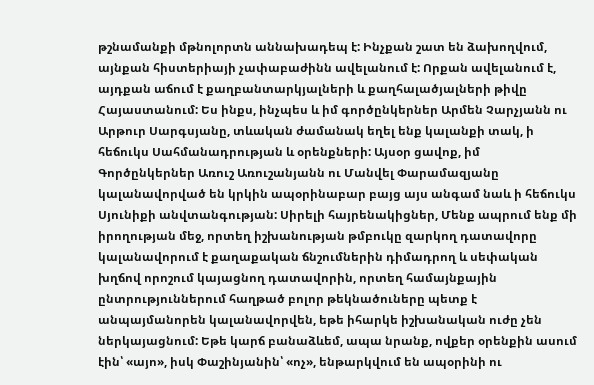թշնամանքի մթնոլորտն աննախադեպ է: Ինչքան շատ են ձախողվում, այնքան հիստերիայի չափաբաժինն ավելանում է: Որքան ավելանում է, այդքան աճում է քաղբանտարկյալների և քաղհալածյալների թիվը Հայաստանում: Ես ինքս, ինչպես և իմ գործընկերներ Արմեն Չարչյանն ու Արթուր Սարգսյանը, տևական ժամանակ եղել ենք կալանքի տակ, ի հեճուկս Սահմանադրության և օրենքների: Այսօր ցավոք, իմ Գործընկերներ Առուշ Առուշանյանն ու Մանվել Փարամազյանը կալանավորված են կրկին ապօրինաբար բայց այս անգամ նաև ի հեճուկս Սյունիքի անվտանգության: Սիրելի հայրենակիցներ, Մենք ապրում ենք մի իրողության մեջ, որտեղ իշխանության թմբուկը զարկող դատավորը կալանավորում է քաղաքական ճնշումներին դիմադրող և սեփական խղճով որոշում կայացնող դատավորին, որտեղ համայնքային ընտրություններում հաղթած բոլոր թեկնածուները պետք է անպայմանորեն կալանավորվեն, եթե իհարկե իշխանական ուժը չեն ներկայացնում: Եթե կարճ բանաձևեմ, ապա նրանք, ովքեր օրենքին ասում էին՝ «այո», իսկ Փաշինյանին՝ «ոչ», ենթարկվում են ապօրինի ու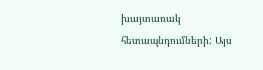խայտառակ հետապնդումների: Այս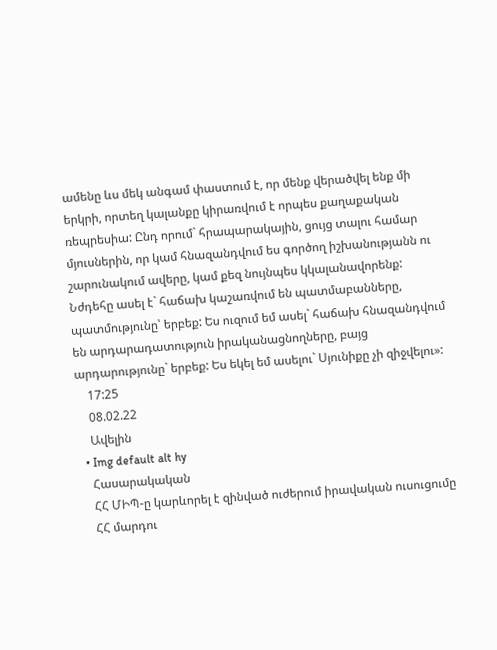ամենը ևս մեկ անգամ փաստում է, որ մենք վերածվել ենք մի երկրի, որտեղ կալանքը կիրառվում է որպես քաղաքական ռեպրեսիա: Ընդ որում` հրապարակային, ցույց տալու համար մյուսներին, որ կամ հնազանդվում ես գործող իշխանությանն ու շարունակում ավերը, կամ քեզ նույնպես կկալանավորենք: Նժդեհը ասել է` հաճախ կաշառվում են պատմաբանները, պատմությունը՝ երբեք: Ես ուզում եմ ասել` հաճախ հնազանդվում են արդարադատություն իրականացնողները, բայց արդարությունը` երբեք: Ես եկել եմ ասելու` Սյունիքը չի զիջվելու»:
    17:25
    08.02.22
    Ավելին
  • Img default alt hy
    Հասարակական
    ՀՀ ՄԻՊ-ը կարևորել է զինված ուժերում իրավական ուսուցումը
    ՀՀ մարդու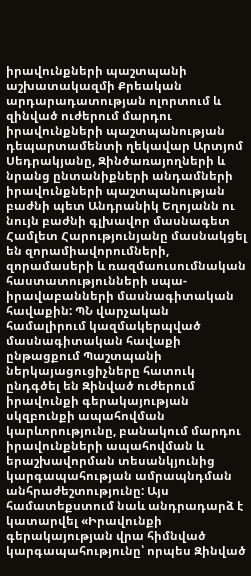իրավունքների պաշտպանի աշխատակազմի Քրեական արդարադատության ոլորտում և զինված ուժերում մարդու իրավունքների պաշտպանության դեպարտամենտի ղեկավար Արտյոմ Սեդրակյանը, Զինծառայողների և նրանց ընտանիքների անդամների իրավունքների պաշտպանության բաժնի պետ Անդրանիկ Եղոյանն ու նույն բաժնի գլխավոր մասնագետ Համլետ Հարությունյանը մասնակցել են զորամիավորումների, զորամասերի և ռազմաուսումնական հաստատությունների սպա-իրավաբանների մասնագիտական հավաքին: ՊՆ վարչական համալիրում կազմակերպված մասնագիտական հավաքի ընթացքում Պաշտպանի ներկայացուցիչները հատուկ ընդգծել են Զինված ուժերում իրավունքի գերակայության սկզբունքի ապահովման կարևորությունը, բանակում մարդու իրավունքների ապահովման և երաշխավորման տեսանկյունից կարգապահության ամրապնդման անհրաժեշտությունը: Այս համատեքստում նաև անդրադարձ է կատարվել «Իրավունքի գերակայության վրա հիմնված կարգապահությունը՝ որպես Զինված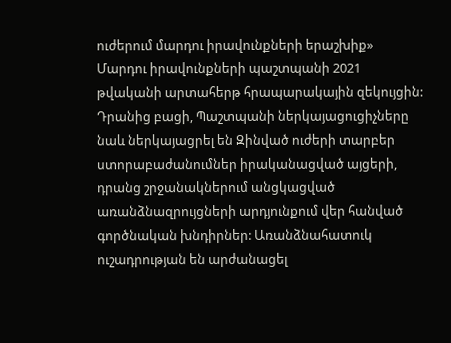ուժերում մարդու իրավունքների երաշխիք» Մարդու իրավունքների պաշտպանի 2021 թվականի արտահերթ հրապարակային զեկույցին: Դրանից բացի, Պաշտպանի ներկայացուցիչները նաև ներկայացրել են Զինված ուժերի տարբեր ստորաբաժանումներ իրականացված այցերի, դրանց շրջանակներում անցկացված առանձնազրույցների արդյունքում վեր հանված գործնական խնդիրներ: Առանձնահատուկ ուշադրության են արժանացել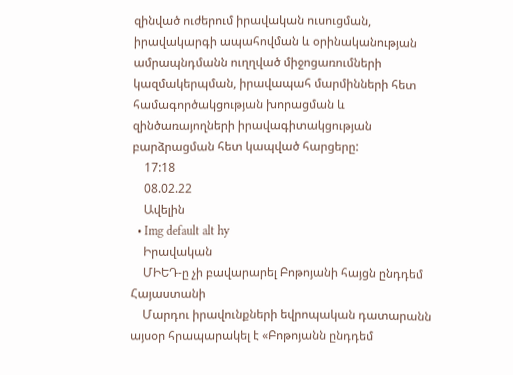զինված ուժերում իրավական ուսուցման, իրավակարգի ապահովման և օրինականության ամրապնդմանն ուղղված միջոցառումների կազմակերպման, իրավապահ մարմինների հետ համագործակցության խորացման և զինծառայողների իրավագիտակցության բարձրացման հետ կապված հարցերը:
    17:18
    08.02.22
    Ավելին
  • Img default alt hy
    Իրավական
    ՄԻԵԴ-ը չի բավարարել Բոթոյանի հայցն ընդդեմ Հայաստանի
    Մարդու իրավունքների եվրոպական դատարանն այսօր հրապարակել է «Բոթոյանն ընդդեմ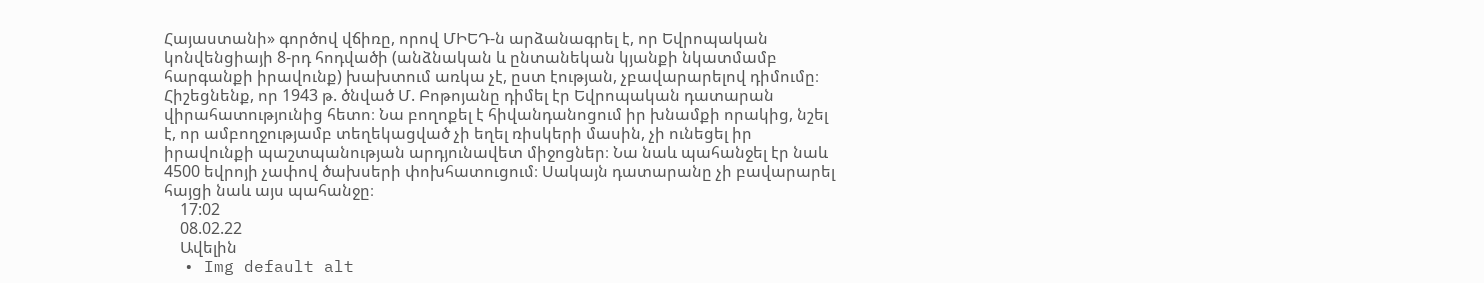Հայաստանի» գործով վճիռը, որով ՄԻԵԴ-ն արձանագրել է, որ Եվրոպական կոնվենցիայի 8-րդ հոդվածի (անձնական և ընտանեկան կյանքի նկատմամբ հարգանքի իրավունք) խախտում առկա չէ, ըստ էության, չբավարարելով դիմումը։ Հիշեցնենք, որ 1943 թ. ծնված Մ. Բոթոյանը դիմել էր Եվրոպական դատարան վիրահատությունից հետո։ Նա բողոքել է հիվանդանոցում իր խնամքի որակից, նշել է, որ ամբողջությամբ տեղեկացված չի եղել ռիսկերի մասին, չի ունեցել իր իրավունքի պաշտպանության արդյունավետ միջոցներ։ Նա նաև պահանջել էր նաև 4500 եվրոյի չափով ծախսերի փոխհատուցում։ Սակայն դատարանը չի բավարարել հայցի նաև այս պահանջը։
    17:02
    08.02.22
    Ավելին
  • Img default alt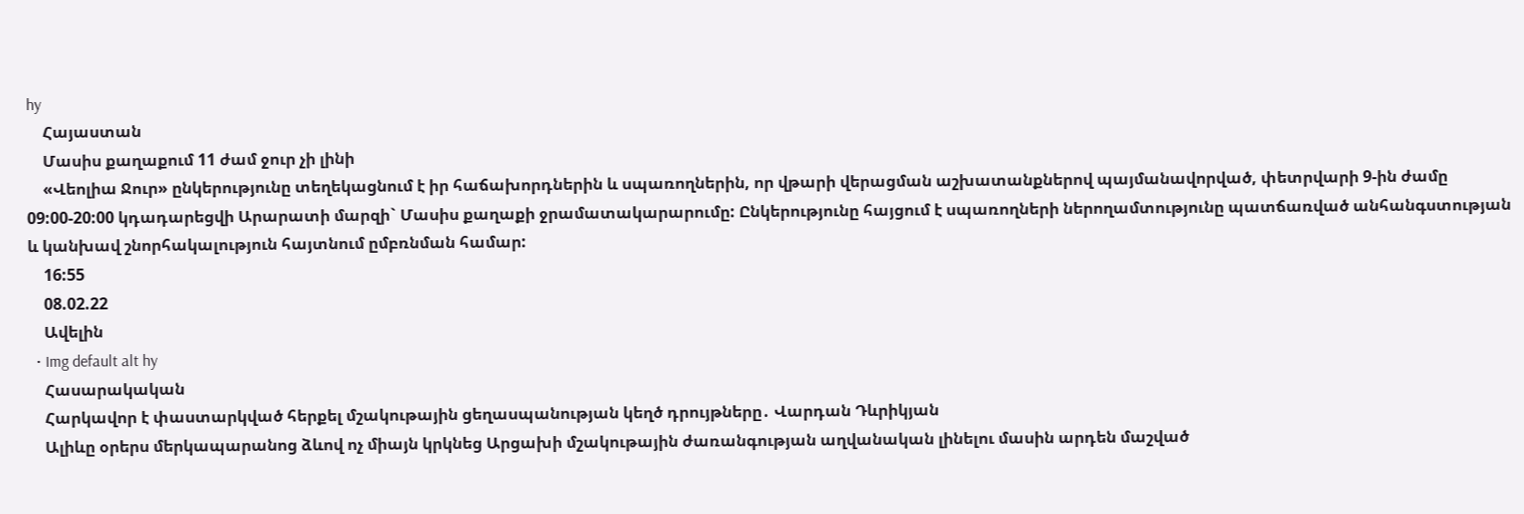hy
    Հայաստան
    Մասիս քաղաքում 11 ժամ ջուր չի լինի
    «Վեոլիա Ջուր» ընկերությունը տեղեկացնում է իր հաճախորդներին և սպառողներին, որ վթարի վերացման աշխատանքներով պայմանավորված, փետրվարի 9-ին ժամը 09:00-20:00 կդադարեցվի Արարատի մարզի` Մասիս քաղաքի ջրամատակարարումը: Ընկերությունը հայցում է սպառողների ներողամտությունը պատճառված անհանգստության և կանխավ շնորհակալություն հայտնում ըմբռնման համար:
    16:55
    08.02.22
    Ավելին
  • Img default alt hy
    Հասարակական
    Հարկավոր է փաստարկված հերքել մշակութային ցեղասպանության կեղծ դրույթները․ Վարդան Դևրիկյան
    Ալիևը օրերս մերկապարանոց ձևով ոչ միայն կրկնեց Արցախի մշակութային ժառանգության աղվանական լինելու մասին արդեն մաշված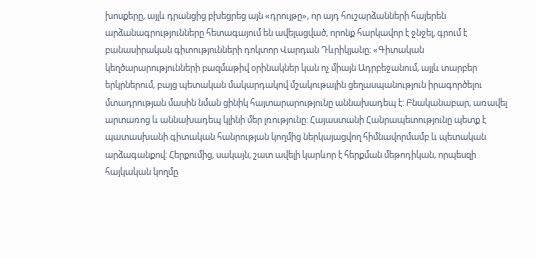խոսքերը, այլև դրանցից բխեցրեց այն «դրույթը», որ այդ հուշարձանների հայերեն արձանագրությունները հետագայում են ավելացված, որոնք հարկավոր է ջնջել, գրում է բանասիրական գիտությունների դոկտոր Վարդան Դևրիկյանը։ «Գիտական կեղծարարությունների բազմաթիվ օրինակներ կան ոչ միայն Ադրբեջանում, այլև տարբեր երկրներում, բայց պետական մակարդակով մշակութային ցեղասպանություն իրագործելու մտադրության մասին նման ցինիկ հայտարարությունը աննախադեպ է: Բնականաբար, առավել արտառոց և աննախադեպ կլինի մեր լռությունը: Հայաստանի Հանրապետությունը պետք է պատասխանի գիտական հանրության կողմից ներկայացվող հիմնավորմամբ և պետական արձագանքով: Հերքումից, սակայն, շատ ավելի կարևոր է հերքման մեթոդիկան, որպեսզի հայկական կողմը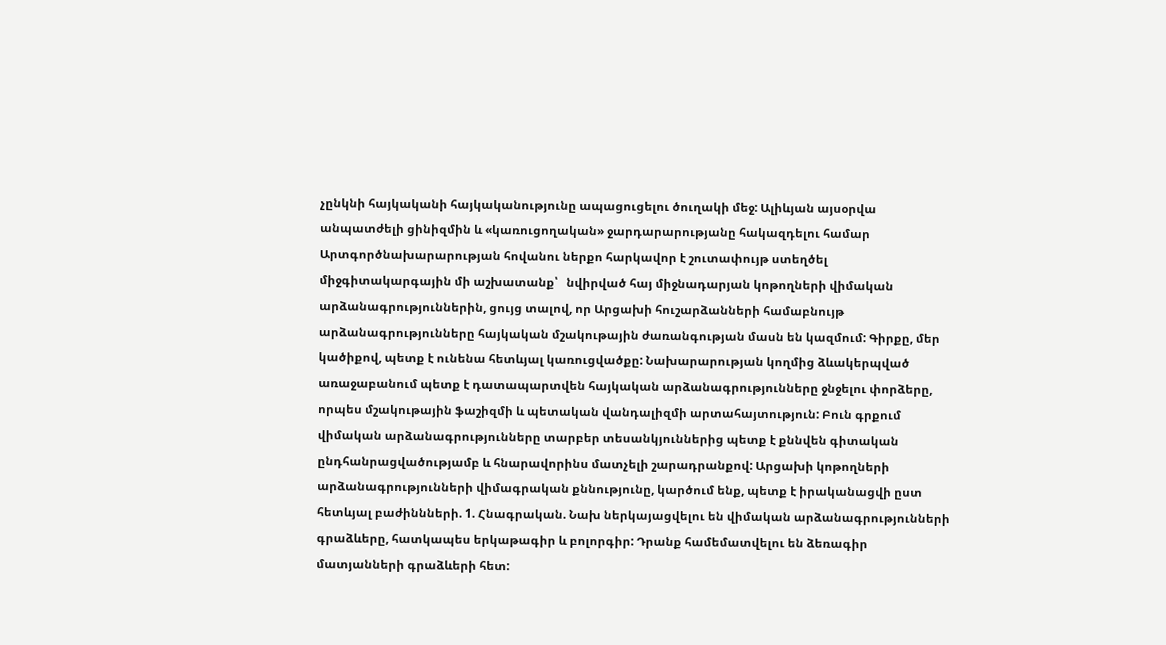չընկնի հայկականի հայկականությունը ապացուցելու ծուղակի մեջ: Ալիևյան այսօրվա անպատժելի ցինիզմին և «կառուցողական» ջարդարարությանը հակազդելու համար Արտգործնախարարության հովանու ներքո հարկավոր է շուտափույթ ստեղծել միջգիտակարգային մի աշխատանք՝   նվիրված հայ միջնադարյան կոթողների վիմական արձանագրություններին, ցույց տալով, որ Արցախի հուշարձանների համաբնույթ արձանագրությունները հայկական մշակութային ժառանգության մասն են կազմում: Գիրքը, մեր կածիքով, պետք է ունենա հետևյալ կառուցվածքը: Նախարարության կողմից ձևակերպված առաջաբանում պետք է դատապարտվեն հայկական արձանագրությունները ջնջելու փորձերը, որպես մշակութային ֆաշիզմի և պետական վանդալիզմի արտահայտություն: Բուն գրքում վիմական արձանագրությունները տարբեր տեսանկյուններից պետք է քննվեն գիտական ընդհանրացվածությամբ և հնարավորինս մատչելի շարադրանքով: Արցախի կոթողների արձանագրությունների վիմագրական քննությունը, կարծում ենք, պետք է իրականացվի ըստ հետևյալ բաժիննների. 1. Հնագրական. Նախ ներկայացվելու են վիմական արձանագրությունների գրաձևերը, հատկապես երկաթագիր և բոլորգիր: Դրանք համեմատվելու են ձեռագիր մատյանների գրաձևերի հետ: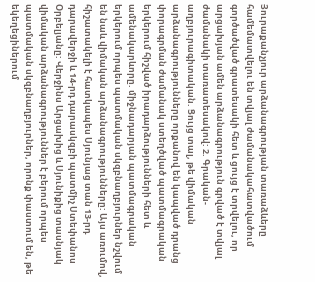Յուրաքանչյուր արձանագրության տառաձևերը համեմատվելու են տվյալ ժամանակահատվածում գործածված գրատեսակի հետ և ցույց է տրվելու, որ արցախյան ամեն արձանագրություն գրված է տվյալ ժամանակի տառատեսակով: 2. Գրական-աղբյուրագիտական. Ցույց տալ, թե վիմական արձանագրությունները որքանով են կապված դրանց փորագրման ժամանակ ստեղծված պատմագրական երկերում հիշված իրադարձությունների հետ և ամենակարևորը. միջնադարյան պատմագրական երկերում որպես պատմական սկզբնաղբյուրներ նշվում են նաև վիմական արձանագրությունները: Այս առումով, հիշատակելի է հատկապես Սյունյաց տան 13-րդ դարավերջի և 14-րդ դարասկզբի պատմիչ Ստեփանոս Օրբելյանը: Վերջինս Արցախից և Սյունիքից տասնյակ վիմական արձանագրություններ է բերում որպես պատմական սկզբնաղբյուրներ, որոնք փաստում են, թե եկեղեցիներում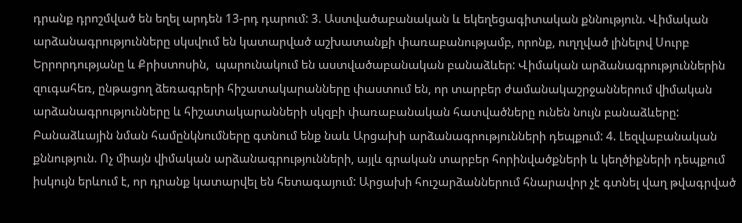դրանք դրոշմված են եղել արդեն 13-րդ դարում: 3. Աստվածաբանական և եկեղեցագիտական քննություն. Վիմական արձանագրությունները սկսվում են կատարված աշխատանքի փառաբանությամբ, որոնք, ուղղված լինելով Սուրբ Երրորդությանը և Քրիստոսին,  պարունակում են աստվածաբանական բանաձևեր: Վիմական արձանագրություններին զուգահեռ, ընթացող ձեռագրերի հիշատակարանները փաստում են, որ տարբեր ժամանակաշրջաններում վիմական արձանագրությունները և հիշատակարանների սկզբի փառաբանական հատվածները ունեն նույն բանաձևերը: Բանաձևային նման համընկնումները գտնում ենք նաև Արցախի արձանագրությունների դեպքում: 4. Լեզվաբանական քննություն. Ոչ միայն վիմական արձանագրությունների, այլև գրական տարբեր հորինվածքների և կեղծիքների դեպքում իսկույն երևում է, որ դրանք կատարվել են հետագայում: Արցախի հուշարձաններում հնարավոր չէ գտնել վաղ թվագրված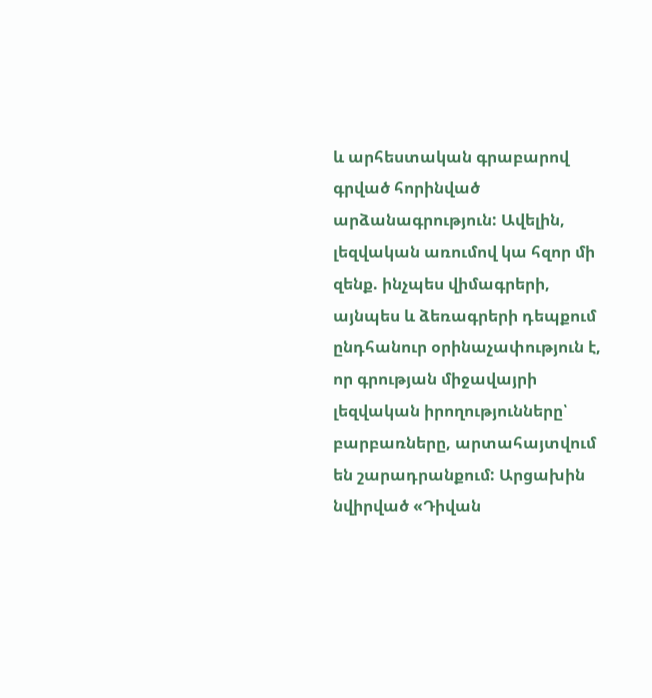և արհեստական գրաբարով գրված հորինված արձանագրություն: Ավելին, լեզվական առումով կա հզոր մի զենք. ինչպես վիմագրերի, այնպես և ձեռագրերի դեպքում ընդհանուր օրինաչափություն է, որ գրության միջավայրի լեզվական իրողությունները՝  բարբառները, արտահայտվում են շարադրանքում: Արցախին նվիրված «Դիվան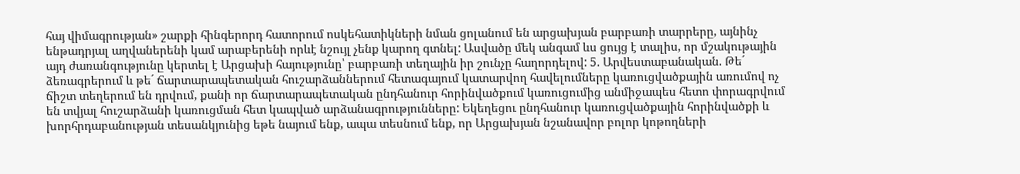հայ վիմագրության» շարքի հինգերորդ հատորում ոսկեհատիկների նման ցոլանում են արցախյան բարբառի տարրերը, այնինչ ենթադրյալ աղվաներենի կամ արաբերենի որևէ նշույլ չենք կարող գտնել: Ասվածը մեկ անգամ ևս ցույց է տալիս, որ մշակութային այդ ժառանգությունը կերտել է Արցախի հայությունը՝ բարբառի տեղային իր շունչը հաղորդելով: 5. Արվեստաբանական. Թե´ ձեռագրերում և թե´ ճարտարապետական հուշարձաններում հետագայում կատարվող հավելումները կառուցվածքային առումով ոչ ճիշտ տեղերում են դրվում, քանի որ ճարտարապետական ընդհանուր հորինվածքում կառուցումից անմիջապես հետո փորագրվում են տվյալ հուշարձանի կառուցման հետ կապված արձանագրությունները: Եկեղեցու ընդհանուր կառուցվածքային հորինվածքի և խորհրդաբանության տեսանկյունից եթե նայում ենք, ապա տեսնում ենք, որ Արցախյան նշանավոր բոլոր կոթողների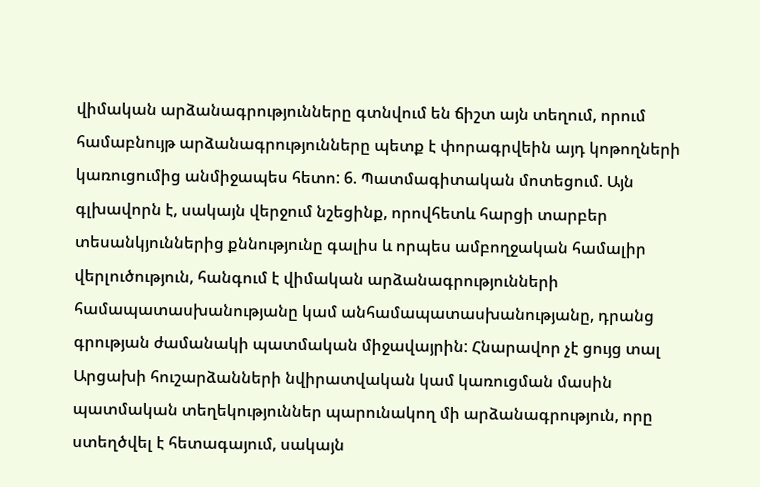վիմական արձանագրությունները գտնվում են ճիշտ այն տեղում, որում համաբնույթ արձանագրությունները պետք է փորագրվեին այդ կոթողների կառուցումից անմիջապես հետո: 6. Պատմագիտական մոտեցում. Այն գլխավորն է, սակայն վերջում նշեցինք, որովհետև հարցի տարբեր տեսանկյուններից քննությունը գալիս և որպես ամբողջական համալիր վերլուծություն, հանգում է վիմական արձանագրությունների համապատասխանությանը կամ անհամապատասխանությանը, դրանց գրության ժամանակի պատմական միջավայրին: Հնարավոր չէ ցույց տալ Արցախի հուշարձանների նվիրատվական կամ կառուցման մասին պատմական տեղեկություններ պարունակող մի արձանագրություն, որը ստեղծվել է հետագայում, սակայն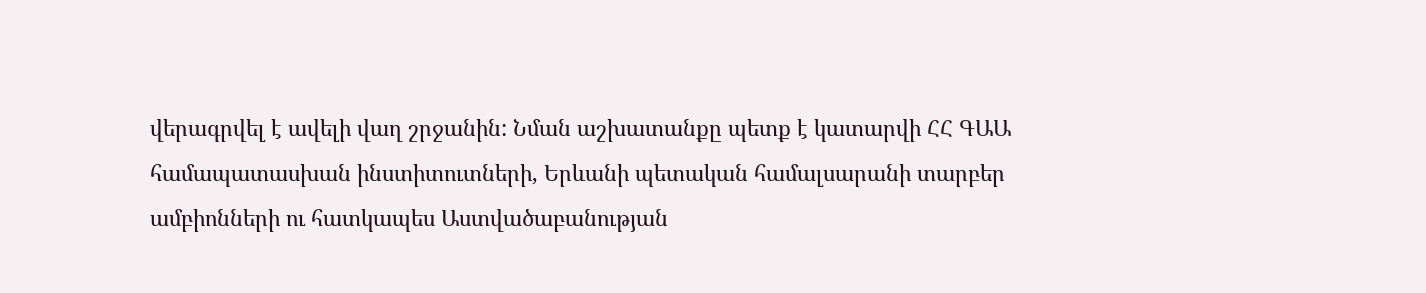վերագրվել է ավելի վաղ շրջանին: Նման աշխատանքը պետք է կատարվի ՀՀ ԳԱԱ համապատասխան ինստիտուտների, Երևանի պետական համալսարանի տարբեր ամբիոնների ու հատկապես Աստվածաբանության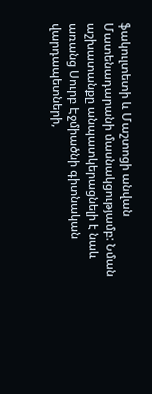ֆակուլտետի և Մաշտոցի անվան Մատենադարանի մասնակցությամբ: Նման աշխատանքը անպատկերացնելի է նաև առանց Սուրբ Էջմիածնի գիտնական վարդապետների,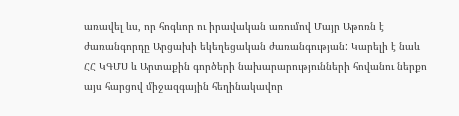առավել ևս, որ հոգևոր ու իրավական առումով Մայր Աթոռն է ժառանգորդը Արցախի եկեղեցական ժառանգության: Կարելի է նաև ՀՀ ԿԳՄՍ և Արտաքին գործերի նախարարությունների հովանու ներքո այս հարցով միջազգային հեղինակավոր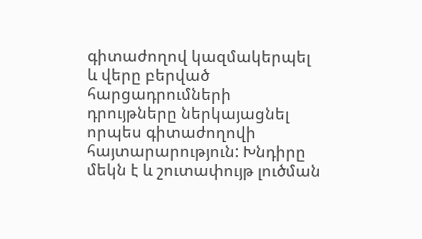գիտաժողով կազմակերպել և վերը բերված հարցադրումների դրույթները ներկայացնել որպես գիտաժողովի հայտարարություն: Խնդիրը մեկն է և շուտափույթ լուծման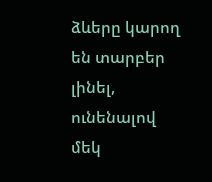ձևերը կարող են տարբեր լինել, ունենալով մեկ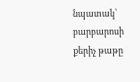նպատակ՝  բարբարոսի քերիչ թաթը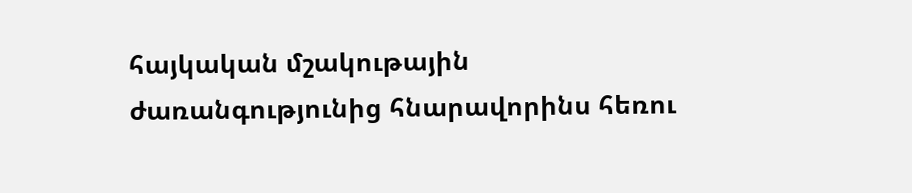հայկական մշակութային ժառանգությունից հնարավորինս հեռու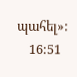պահել»:
    16:51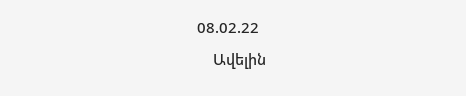08.02.22
    Ավելին